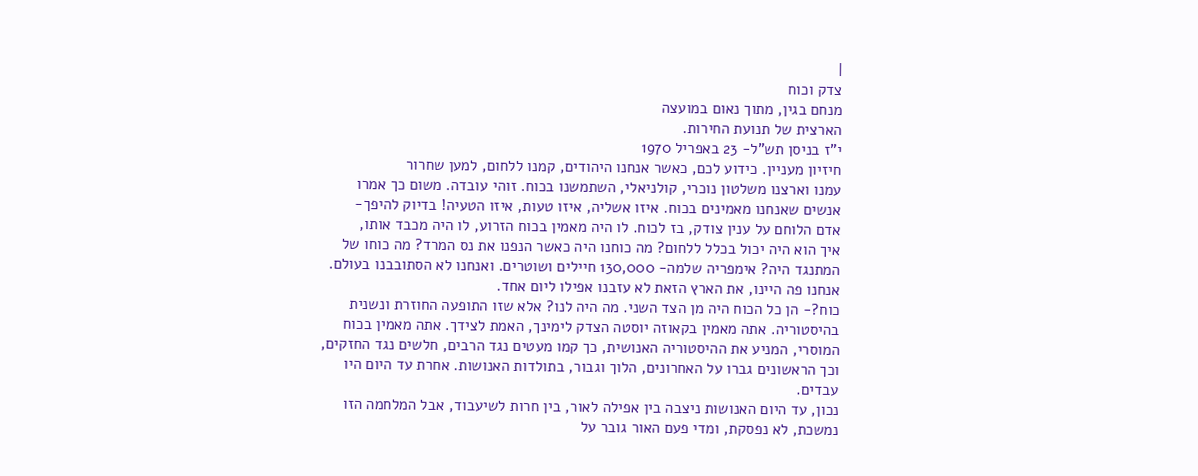|
צדק וכוח
מנחם בגין, מתוך נאום במועצה
הארצית של תנועת החירות.
י"ז בניסן תש"ל- 23 באפריל 1970
חיזיון מעניין. כידוע לכם, כאשר אנחנו היהודים, קמנו ללחום, למען שחרור
עמנו וארצנו משלטון נוכרי, קולניאלי, השתמשנו בכוח. זוהי עובדה. משום כך אמרו
אנשים שאנחנו מאמינים בכוח. איזו אשליה, איזו טעות, איזו הטעיה! בדיוק להיפך-
אדם הלוחם על ענין צודק, בז לכוח. לו היה מאמין בכוח הזרוע, לו היה מכבד אותו,
איך הוא היה יכול בכלל ללחום? מה כוחנו היה כאשר הנפנו את נס המרד? מה כוחו של
המתנגד היה? אימפריה שלמה- 130,000 חיילים ושוטרים. ואנחנו לא הסתובבנו בעולם.
אנחנו פה היינו, את הארץ הזאת לא עזבנו אפילו ליום אחד.
כוח?- הן כל הכוח היה מן הצד השני. מה היה לנו? אלא שזו התופעה החוזרת ונשנית
בהיסטוריה. אתה מאמין בקאוזה יוסטה הצדק לימינך, האמת לצידך. אתה מאמין בכוח
המוסרי, המניע את ההיסטוריה האנושית, כך קמו מעטים נגד הרבים, חלשים נגד החזקים,
וכך הראשונים גברו על האחרונים, הלוך וגבור, בתולדות האנושות. אחרת עד היום היו
עבדים.
נכון, עד היום האנושות ניצבה בין אפילה לאור, בין חרות לשיעבוד, אבל המלחמה הזו
נמשכת, לא נפסקת, ומדי פעם האור גובר על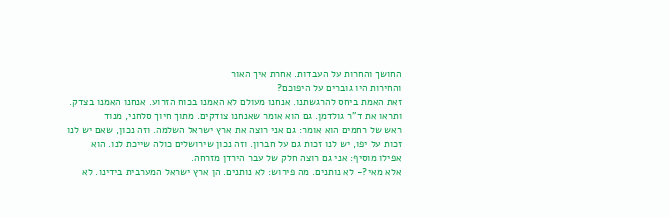החושך והחרות על העבדות. אחרת איך האור
והחירות היו גוברים על היפוכם?
זאת האמת ביחס להרגשתנו. אנחנו מעולם לא האמנו בכוח הזרוע. אנחנו האמנו בצדק.
ותראו את ד"ר גולדמן. גם הוא אומר שאנחנו צודקים. מתוך חיוך סלחני, מנוד
ראש של רחמים הוא אומר: גם אני רוצה את ארץ ישראל השלמה. וזה נכון, שאם יש לנו
זכות על יפו, יש לנו זכות גם על חברון. וזה נכון שירושלים כולה שייכת לנו. הוא
אפילו מוסיף: אני גם רוצה חלק של עבר הירדן מזרחה.
אלא מאי?- לא נותנים. מה פירוש: לא נותנים. הן ארץ ישראל המערבית בידינו. לא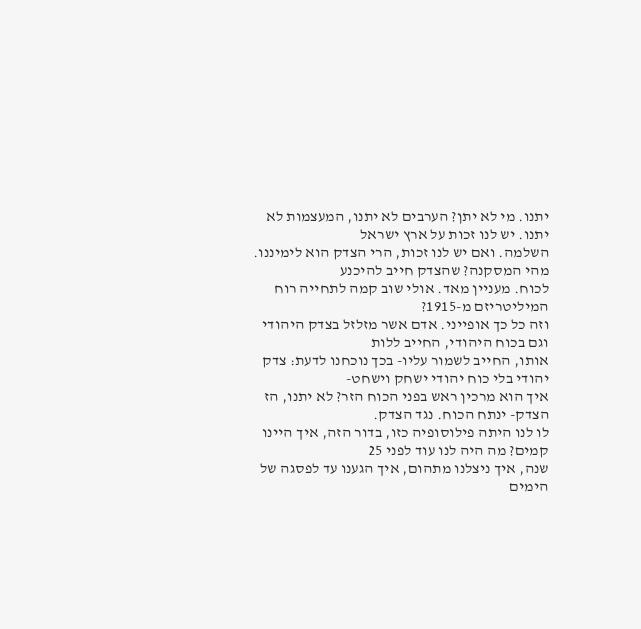יתנו. מי לא יתן? הערבים לא יתנו, המעצמות לא יתנו. יש לנו זכות על ארץ ישראל
השלמה. ואם יש לנו זכות, הרי הצדק הוא לימיננו. מהי המסקנה? שהצדק חייב להיכנע
לכוח. מעניין מאד. אולי שוב קמה לתחייה רוח המיליטריזם מ-1915?
וזה כל כך אופייני. אדם אשר מזלזל בצדק היהודי וגם בכוח היהודי, החייב ללות
אותו, החייב לשמור עליו- בכך נוכחנו לדעת: צדק יהודי בלי כוח יהודי ישחק וישחט-
איך הוא מרכין ראש בפני הכוח הזר? לא יתנו, הז הצדק- ינתח הכוח. נגד הצדק.
לו לנו היתה פילוסופיה כזו, בדור הזה, איך היינו קמים? מה היה לנו עוד לפני 25
שנה, איך ניצלנו מתהום, איך הגענו עד לפסגה של הימים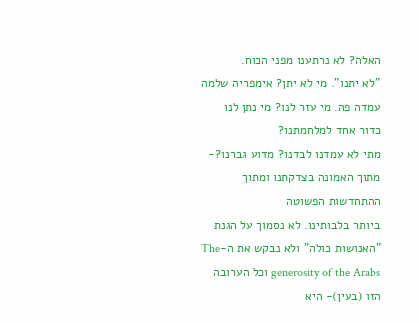האלה? לא נרתענו מפני הכוח.
"לא יתנו". מי לא יתן? אימפריה שלמה עמדה פה. מי עזר לנו? מי נתן לנו
כדור אחד למלחמתנו?
מתי לא עמדנו לבדנו? מדוע גברנו?- מתוך האמונה בצדקתנו ומתוך ההתחדשות הפשוטה
ביותר בלבותינו. לא נסמוך על הגנת "האנושות כולה" ולא נבקש את ה-The
generosity of the Arabs וכל הערובה הזו (בעין)- היא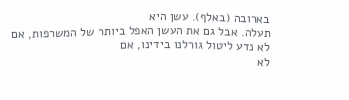בארובה (באלף). עשן היא
תעלה. אבל גם את העשן האפל ביותר של המשרפות, אם לא נדע ליטול גורלנו בידינו, אם
לא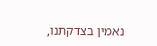נאמין בצדקתנו,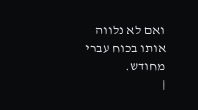ואם לא נלווה אותו בכוח עברי מחודש.
|